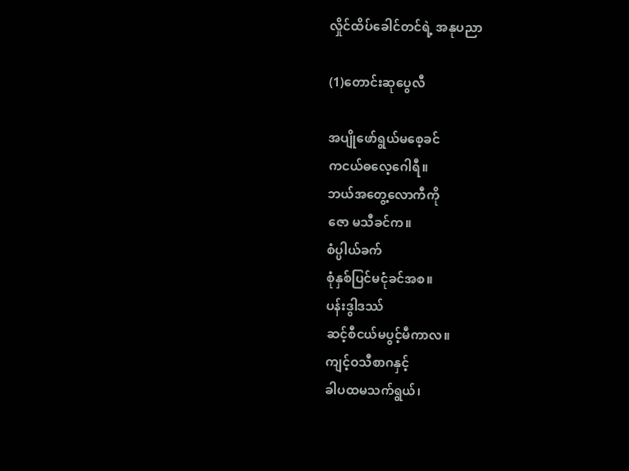လှိုင်ထိပ်ခေါင်တင်ရဲ့ အနုပညာ

(1)တောင်းဆုပွေလီ

အပျိုဖော်ရွယ်မစေ့ခင်
ကငယ်ဓလေ့ဂေါရီ။
ဘယ်အတွေ့လောကီကို
ဇော မသီခင်က။
စံပ္ပါယ်ခက်
စုံနှစ်ပြင်မငုံခင်အစ။
ပန်းဒွါဒဿ်
ဆင့်စီငယ်မပွင့်မီကာလ။
ကျင့်ဝသီစာဂနှင့်
ခါပထမသက်ရွယ်၊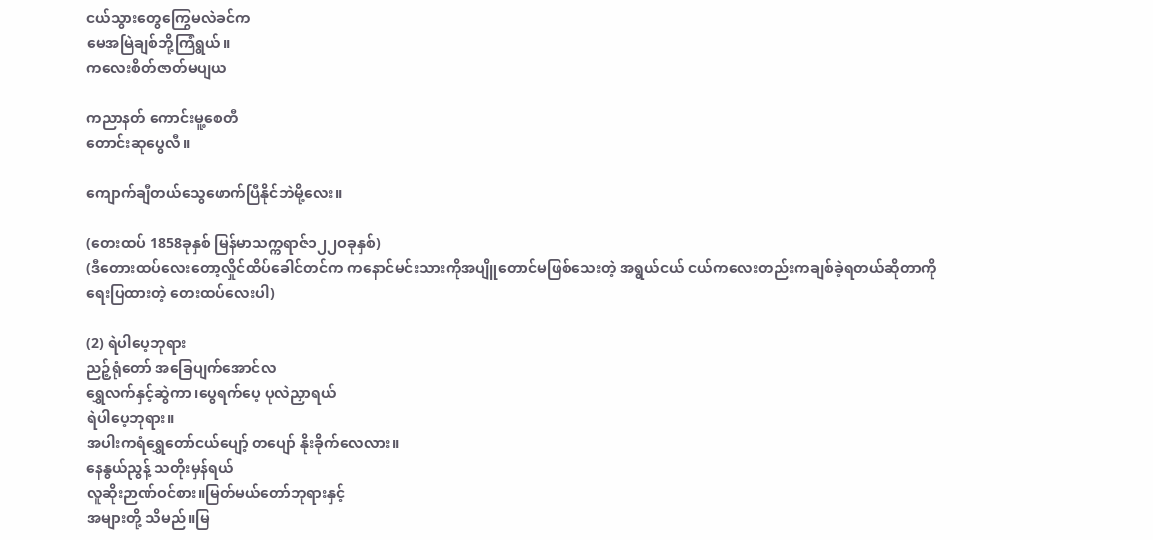ငယ်သွားတွေကြွေမလဲခင်က
မေအမြဲချစ်ဘို့ကြံရွယ်။
ကလေးစိတ်ဇာတ်မပျယ

ကညာနတ် ကောင်းမူ့စေတီ
တောင်းဆုပွေလီ။

ကျောက်ချီတယ်သွေဖောက်ပြီနိုင်ဘဲမို့လေး။

(တေးထပ် 1858ခုနှစ် မြန်မာသက္ကရာဇ်၁၂၂ဝခုနှစ်)
(ဒီတေားထပ်လေးတော့လှိုင်ထိပ်ခေါင်တင်က ကနောင်မင်းသားကိုအပျိူတောင်မဖြစ်သေးတဲ့ အရွယ်ငယ် ငယ်ကလေးတည်းကချစ်ခဲ့ရတယ်ဆိုတာကို
ရေးပြထားတဲ့ တေးထပ်လေးပါ)

(2) ရဲပါပေ့ဘုရား
ညဉ့်ရုံတော် အခြေပျက်အောင်လ
ရွှေလက်နှင့်ဆွဲကာ၊ပွေရက်ပေ့ ပုလဲညှာရယ်
ရဲပါပေ့ဘုရား။
အပါးကရံရွှေတော်ငယ်ပျော့် တပျော် နိုးခိုက်လေလား။
နေနွယ်ညွန့် သတိုးမှန်ရယ်
လူဆိုးဉာဏ်ဝင်စား။မြတ်မယ်တော်ဘုရားနှင့်
အများတို့ သိမည်။မြ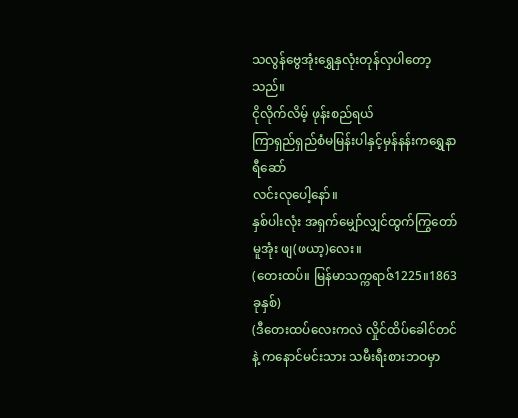သလွန်ဗွေအုံးရွှေနှလုံးတုန်လှပါတော့သည်။
ငိုလိုက်လိမ့် ဖုန်းစည်ရယ်
ကြာရှည်ရှည်စံမမြန်းပါနှင့်မှန်နန်းကရွှေနာရီဆော်
လင်းလုပေါ့နော်။
နှစ်ပါးလုံး အရှက်မျှော်လျှင်ထွက်ကြွတော်မူအုံး ဖျ(ဖယာ့)လေး။
(တေးထပ်။ မြန်မာသက္ကရာဇ်1225။1863ခုနှစ်)
(ဒီတေးထပ်လေးကလဲ လှိုင်ထိပ်ခေါင်တင်နဲ့ ကနောင်မင်းသား သမီးရီးစားဘဝမှာ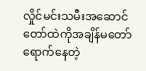လှိုင်မင်းသမီးအဆောင်တော်ထဲကိုအချိန်မတော်ရောက်နေတဲ့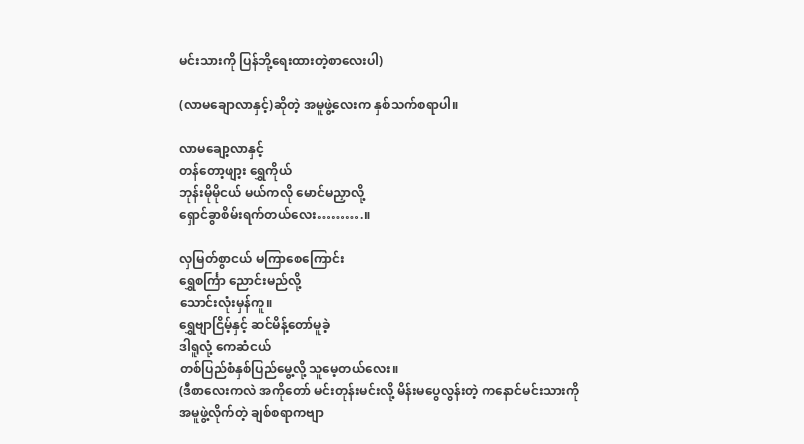မင်းသားကို ပြန်ဘို့ရေးထားတဲ့စာလေးပါ)

(လာမချောလာနှင့်)ဆိုတဲ့ အမူဖွဲ့လေးက နှစ်သက်စရာပါ။

လာမချော့လာနှင့်
တန်တော့ဖျာ့း ရွှေကိုယ်
ဘုန်းမိုမိုငယ် မယ်ကလို မောင်မညှာလို့
ရှောင်ခွာစိမ်းရက်တယ်လေး……….။

လှမြတ်စွာငယ် မကြာစေကြောင်း
ရွှေစင်္ကြာ ညောင်းမည်လို့
သောင်းလုံးမှန်ကူ။
ရွှေဗျာငြိမ့်နှင့် ဆင်မိန့်တော်မူခဲ့
ဒါရူလုံ့ ကေဆံငယ်
တစ်ပြည်စံနှစ်ပြည်မွေ့လို့ သူမေ့တယ်လေး။
(ဒီစာလေးကလဲ အကိုတော် မင်းတုန်းမင်းလို့ မိန်းမပွေလွန်းတဲ့ ကနောင်မင်းသားကို
အမူဖွဲ့လိုက်တဲ့ ချစ်စရာကဗျာ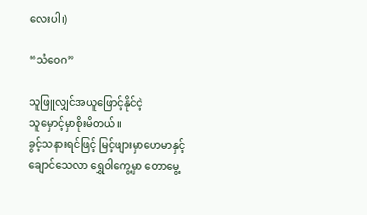လေးပါ၊)

“သံဝေဂ”

သူဖြူလျှင်အယူဖြောင့်နိုင်ငဲ့
သူမှောင့်မှာစိုးမိတယ်။
ခွင့်သနားရင်ဖြင့် မြင့်ဖျားမှာဟေမာနှင့်
ချောင်သေလာ ရွှေဝါကွေ့မှာ တောမွေ့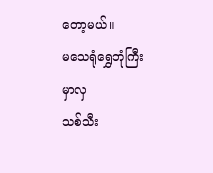တော့မယ်။
မသေရုံရွှေဘုံကြီးမှာလှ
သစ်သီး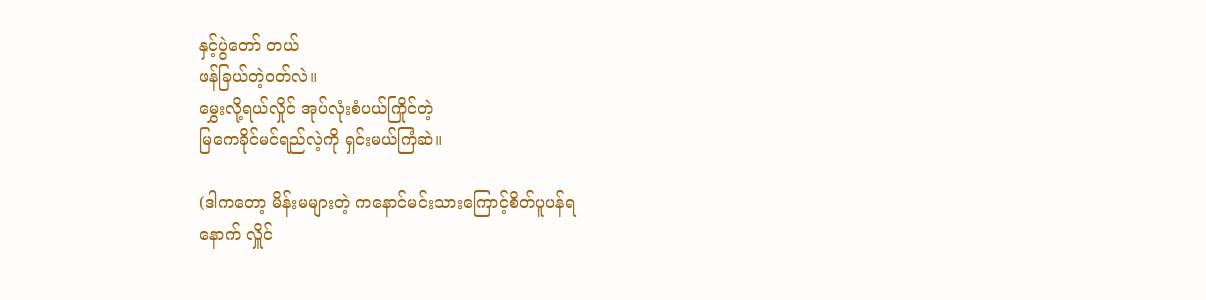နှင့်ပွဲတော် တယ်
ဖန်ခြယ်တဲ့ဝတ်လဲ။
မွှေးလို့ရယ်လှိုင် အုပ်လုံးစံပယ်ကြိုင်တဲ့
မြကေခိုင်မင်ရည်လဲ့ကို ရှင်းမယ်ကြံဆဲ။

(ဒါကတော့ မိန်းမများတဲ့ ကနောင်မင်းသားကြောင့်စိတ်ပူပန်ရ
နောက် လှိူင်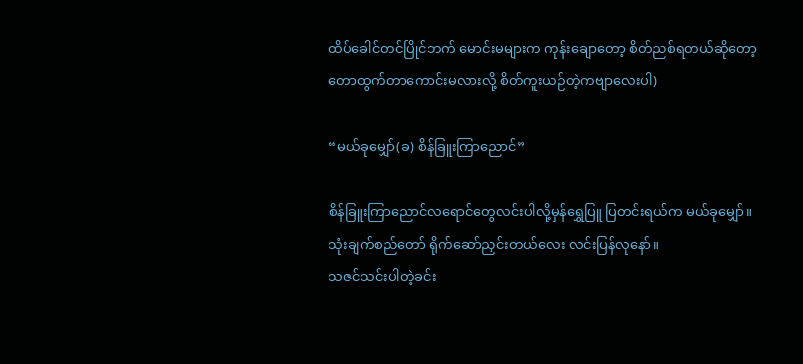ထိပ်ခေါင်တင်ပြိုင်ဘက် မောင်းမများက ကုန်းချောတော့ စိတ်ညစ်ရတယ်ဆိုတော့
တောထွက်တာကောင်းမလားလို့ စိတ်ကူးယဉ်တဲ့ကဗျာလေးပါ)

“မယ်ခုမျှော်(ခ) စိန်ခြူးကြာညောင်”

စိန်ခြူးကြာညောင်လရောင်တွေလင်းပါလို့မှန်ရွှေပြူ ပြတင်းရယ်က မယ်ခုမျှော်။
သုံးချက်စည်တော် ရိုက်ဆော်ညှင်းတယ်လေး လင်းပြန်လုနော်။
သဇင်သင်းပါတဲ့ခင်း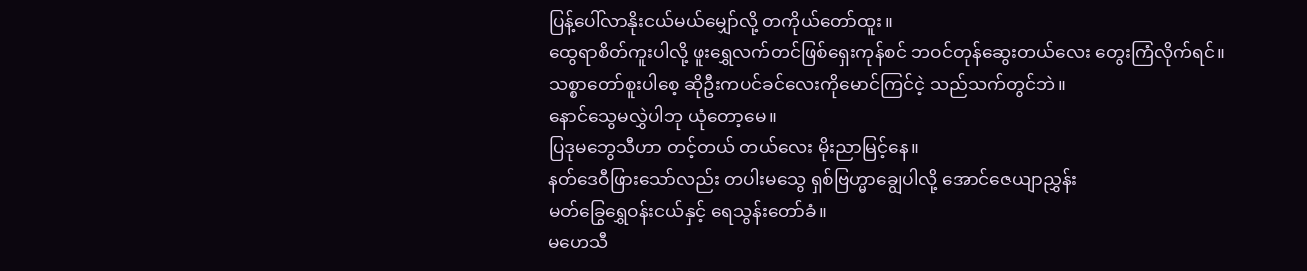ပြန့်ပေါ်လာနိုးငယ်မယ်မျှော်လို့ တကိုယ်တော်ထူး။
ထွေရာစိတ်ကူးပါလို့ ဖူးရွှေလက်တင်ဖြစ်ရှေးကုန်စင် ဘဝင်တုန်ဆွေးတယ်လေး တွေးကြံလိုက်ရင်။
သစ္စာတော်စူးပါစေ့ ဆိုဦးကပင်ခင်လေးကိုမောင်ကြင်ငဲ့ သည်သက်တွင်ဘဲ။
နောင်သွေမလွှဲပါဘု ယုံတော့မေ။
ပြဒုမဘွေသီဟာ တင့်တယ် တယ်လေး မိုးညာမြင့်နေ။
နတ်ဒေဝီဖြားသော်လည်း တပါးမသွေ ရှစ်ဗြဟ္မာချွေပါလို့ အောင်ဇေယျာညွှန်း
မတ်ခြွေရွှေဝန်းငယ်နှင့် ရေသွန်းတော်ခံ။
မဟေသီ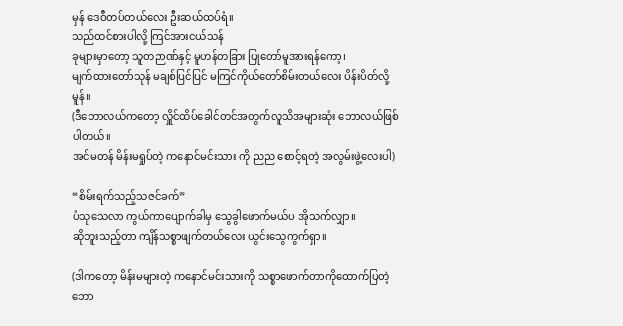မှန် ဒေဝီတပ်တယ်လေး ဦးဆယ်ထပ်ရံ။
သည်ထင်စားပါလို့ ကြင်အားငယ်သန်
ခုများမှာတော့ သူတဉာဏ်နှင့် မူဟန်တခြား ပြုတော်မူအားရန်ကော့၊
မျက်ထားတော်သုန် မချစ်ပြင်ပြင် မကြင်ကိုယ်တော်စိမ်းတယ်လေး ပိန်းပိတ်လို့မူန်။
(ဒီဘောလယ်ကတော့ လှိူင်ထိပ်ခေါင်တင်အတွက်လူသိအများဆုံး ဘောလယ်ဖြစ်ပါတယ်။
အင်မတန် မိန်းမရှုပ်တဲ့ ကနောင်မင်းသား ကို ညည စောင့်ရတဲ့ အလွမ်းဖွဲ့လေးပါ)

“စိမ်းရက်သည့်သဇင်ခက်”
ပံသုသေလာ ကွယ်ကာပျောက်ခါမှ သွေခွါဖောက်မယ်ပ အိုသက်လျှာ။
ဆိုဘူးသည့်တာ ကျိန်သစ္စာဖျက်တယ်လေး ယွင်းသွေကွက်ရှာ။

(ဒါကတော့ မိန်းမများတဲ့ ကနောင်မင်းသားကို သစ္စာဖောက်တာကိုထောက်ပြတဲ့ ဘော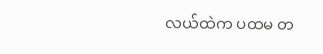လယ်ထဲက ပထမ တ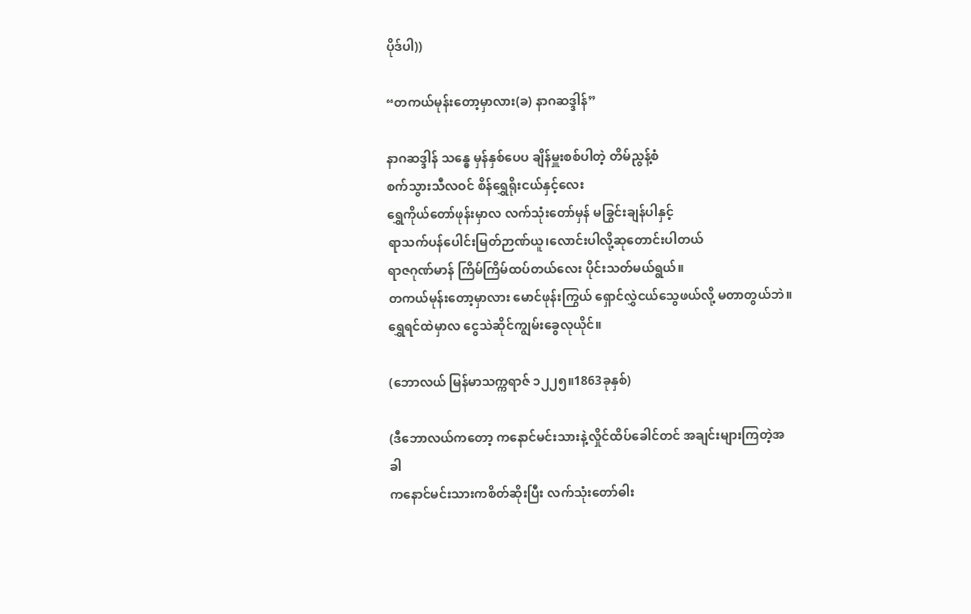ပိုဒ်ပါ))

“တကယ်မုန်းတော့မှာလား(ခ) နာဂဆဒ္ဒါန်”

နာဂဆဒ္ဒါန် သန္ဓေ မှန်နှစ်ပေပ ချိန်မှူးစစ်ပါတဲ့ တိမ်ညွန့်စံ
စက်သွားသီလဝင် စိန်ရွှေရိုးငယ်နှင့်လေး
ရွှေကိုယ်တော်ဖုန်းမှာလ လက်သုံးတော်မှန် မခြွင်းချန်ပါနှင့်
ရာသက်ပန်ပေါင်းမြတ်ဉာဏ်ယူ၊လောင်းပါလို့ဆုတောင်းပါတယ်
ရာဇဂုဏ်မာန် ကြိမ်ကြိမ်ထပ်တယ်လေး ပိုင်းသတ်မယ်ရွယ်။
တကယ်မုန်းတော့မှာလား မောင်ဖုန်းကြွယ် ရှောင်လွှဲငယ်သွေဖယ်လို့ မတာတွယ်ဘဲ။
ရွှေရင်ထဲမှာလ ငွေသဲဆိုင်ကျွမ်းခွေလုယိုင်။

(ဘောလယ် မြန်မာသက္ကရာဇ် ၁၂၂၅။1863ခုနှစ်)

(ဒီဘောလယ်ကတော့ ကနောင်မင်းသားနဲ့လှိုင်ထိပ်ခေါင်တင် အချင်းများကြတဲ့အခါ
ကနောင်မင်းသားကစိတ်ဆိုးပြီး လက်သုံးတော်ဓါး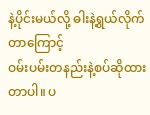နဲ့ပိုင်းမယ်လို့ ဓါးနဲ့ရွယ်လိုက်တာကြောင့်
ဝမ်းပမ်းတနည်းနဲ့စပ်ဆိုထားတာပါ။ ပ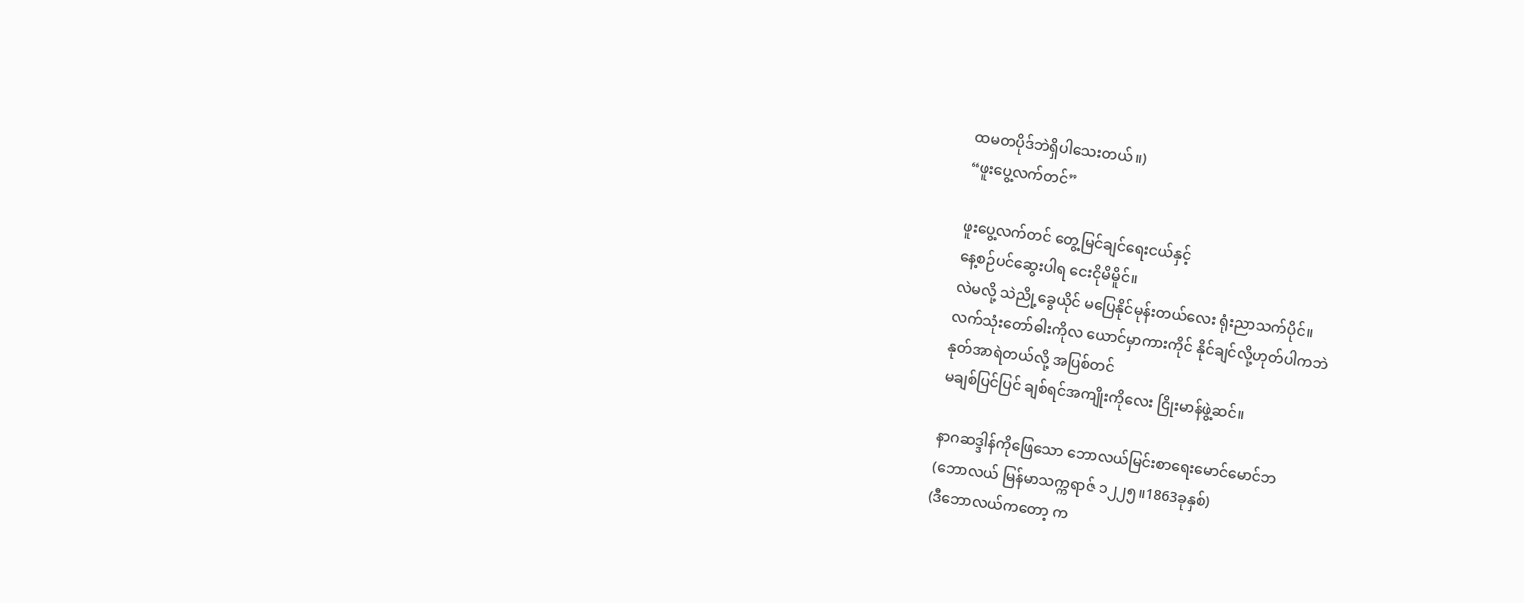ထမတပိုဒ်ဘဲရှိပါသေးတယ်။)
“ဖူးပွေ့လက်တင်”

ဖူးပွေ့လက်တင် တွေ့မြင်ချင်ရေးငယ်နှင့်
နေ့စဉ်ပင်ဆွေးပါရ ငေးငိုမိမိူင်။
လဲမလို့ သဲညို့ခွေယိုင် မပြေနိုင်မုန်းတယ်လေး ရုံးညာသက်ပိုင်။
လက်သုံးတော်ဓါးကိုလ ယောင်မှာကားကိုင် နိုင်ချင်လို့ဟုတ်ပါကဘဲ
နုတ်အာရဲတယ်လို့ အပြစ်တင်
မချစ်ပြင်ပြင် ချစ်ရင်အကျိုးကိုလေး ငြိုးမာန်ဖွဲ့ဆင်။

နာဂဆဒ္ဒါန်ကိုဖြေသော ဘောလယ်မြင်းစာရေးမောင်မောင်ဘ
(ဘောလယ် မြန်မာသက္ကရာဇ် ၁၂၂၅။1863ခုနှစ်)
(ဒီဘောလယ်ကတော့ က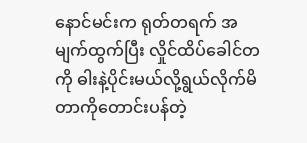နောင်မင်းက ရုတ်တရက် အမျက်ထွက်ပြီး လှိုင်ထိပ်ခေါင်တကို ဓါးနဲ့ပိုင်းမယ်လို့ရွယ်လိုက်မိတာကိုတောင်းပန်တဲ့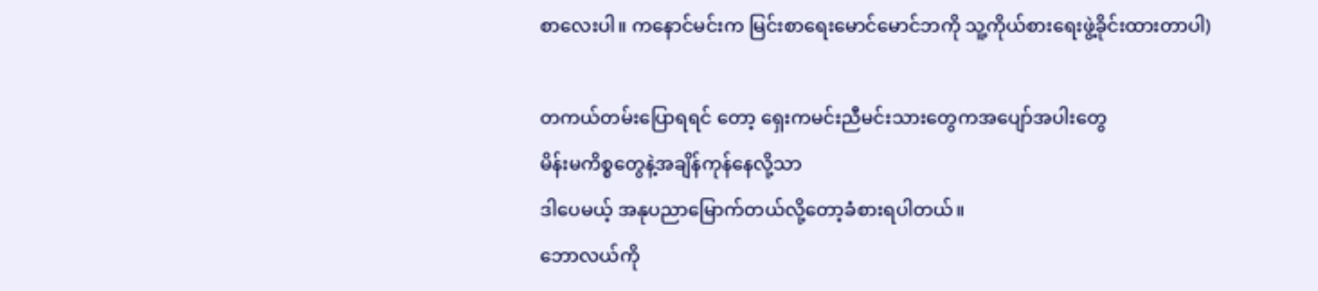စာလေးပါ။ ကနောင်မင်းက မြင်းစာရေးမောင်မောင်ဘကို သူ့ကိုယ်စားရေးဖွဲ့ခိုင်းထားတာပါ)

တကယ်တမ်းပြောရရင် တော့ ရှေးကမင်းညီမင်းသားတွေကအပျော်အပါးတွေ
မိန်းမကိစ္စတွေနဲ့အချိန်ကုန်နေလို့သာ
ဒါပေမယ့် အနုပညာမြောက်တယ်လို့တော့ခံစားရပါတယ်။
ဘောလယ်ကို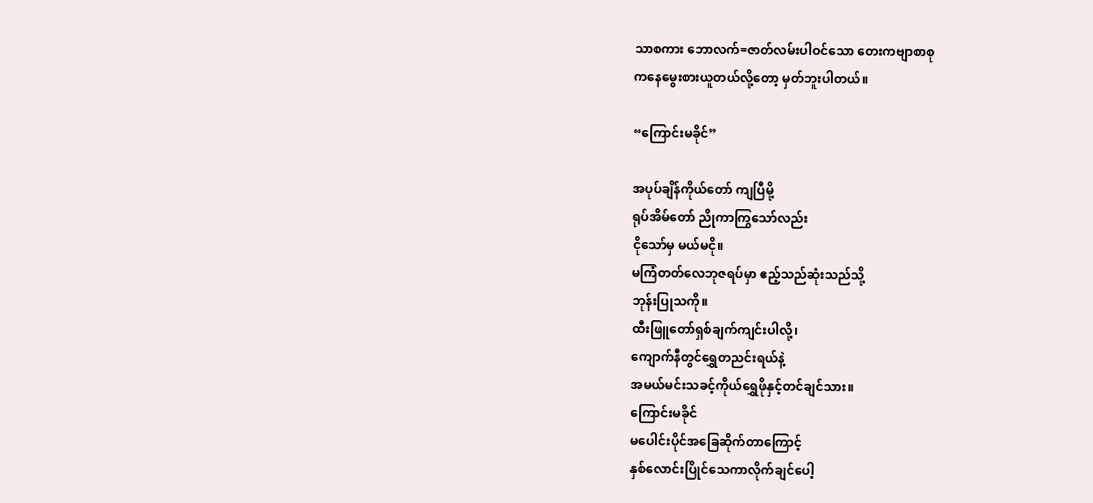သာစကား ဘောလက်=ဇာတ်လမ်းပါဝင်သော တေးကဗျာစာစု
ကနေမွေးစားယူတယ်လို့တော့ မှတ်ဘူးပါတယ်။

“ကြောင်းမခိုင်”

အပုပ်ချိန်ကိုယ်တော် ကျပြီမို့
ရုပ်အိမ်တော် ညိုကာကြွသော်လည်း
ငိုသော်မှ မယ်မငို။
မကြံတတ်လေဘုဇရပ်မှာ ဧည့်သည်ဆုံးသည်သို့
ဘုန်းပြုသကို။
ထီးဖြူတော်ရှစ်ချက်ကျင်းပါလို့၊
ကျောက်နီတွင်ရွှေတညင်းရယ်နဲ့
အမယ်မင်းသခင့်ကိုယ်ရွှေဖိုနှင့်တင်ချင်သား။
ကြောင်းမခိုင်
မပေါင်းပိုင်အခြေဆိုက်တာကြောင့်
နှစ်လောင်းပြိုင်သေကာလိုက်ချင်ပေါ့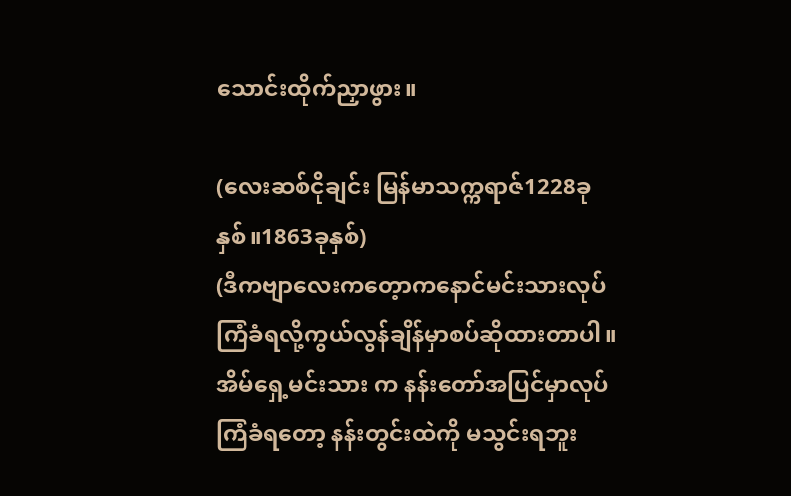သောင်းထိုက်ညှာဖွား။

(လေးဆစ်ငိုချင်း မြန်မာသက္ကရာဇ်1228ခုနှစ်။1863ခုနှစ်)
(ဒီကဗျာလေးကတေ့ာကနောင်မင်းသားလုပ်ကြံခံရလို့ကွယ်လွန်ချိန်မှာစပ်ဆိုထားတာပါ။
အိမ်ရှေ့မင်းသား က နန်းတော်အပြင်မှာလုပ်ကြံခံရတော့ နန်းတွင်းထဲကို မသွင်းရဘူး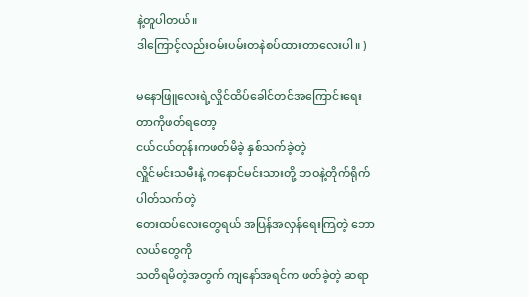နဲ့တူပါတယ်။
ဒါကြောင့်လည်းဝမ်းပမ်းတနဲစပ်ထားတာလေးပါ။ )

မနောဖြူလေးရဲ့လှိုင်ထိပ်ခေါင်တင်အကြောင်းရေးတာကိုဖတ်ရတော့
ငယ်ငယ်တုန်းကဖတ်မိခဲ့ နှစ်သက်ခဲ့တဲ့
လှိူင်မင်းသမီးနဲ့ ကနောင်မင်းသားတို့ ဘဝနဲ့တိုက်ရိုက်ပါတ်သက်တဲ့
တေးထပ်လေးတွေရယ် အပြန်အလှန်ရေးကြတဲ့ ဘောလယ်တွေကို
သတိရမိတဲ့အတွက် ကျနော်အရင်က ဖတ်ခဲ့တဲ့ ဆရာ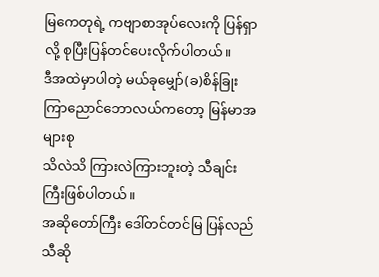မြကေတုရဲ့ ကဗျာစာအုပ်လေးကို ပြန်ရှာလို့ စုပြီးပြန်တင်ပေးလိုက်ပါတယ်။
ဒီအထဲမှာပါတဲ့ မယ်ခုမျှော်(ခ)စိန်ခြုးကြာညောင်ဘောလယ်ကတော့ မြန်မာအများစု
သိလဲသိ ကြားလဲကြားဘူးတဲ့ သီချင်းကြီးဖြစ်ပါတယ်။
အဆိုတော်ကြီး ဒေါ်တင်တင်မြ ပြန်လည်သီဆို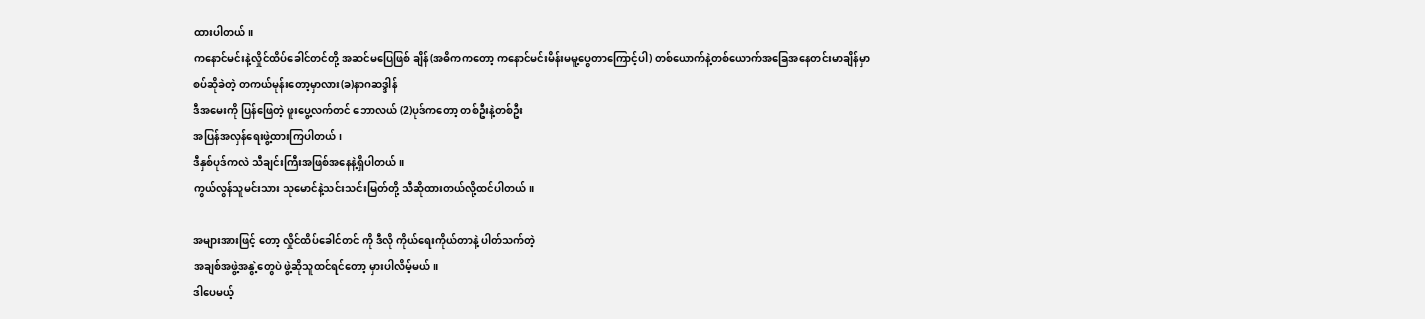ထားပါတယ်။
ကနောင်မင်းနဲ့လှိုင်ထိပ်ခေါင်တင်တို့ အဆင်မပြေဖြစ် ချိန်(အဓိကကတော့ ကနောင်မင်းမိန်းမမူ့ပွေတာကြောင့်ပါ) တစ်ယောက်နဲ့တစ်ယောက်အခြေအနေတင်းမာချိန်မှာ
စပ်ဆိုခဲတဲ့ တကယ်မုန်းတော့မှာလား(ခ)နာဂဆဒ္ဒါန်
ဒီအမေးကို ပြန်ဖြေတဲ့ ဖူးပွေ့လက်တင် ဘောလယ် (2)ပုဒ်ကတော့ တစ်ဦးနဲ့တစ်ဦး
အပြန်အလှန်ရေးဖွဲ့ထားကြပါတယ်၊
ဒီနှစ်ပုဒ်ကလဲ သီချင်းကြီးအဖြစ်အနေနဲ့ရှိပါတယ်။
ကွယ်လွန်သူမင်းသား သုမောင်နဲ့သင်းသင်းမြတ်တို့ သီဆိုထားတယ်လို့ထင်ပါတယ်။

အများအားဖြင့် တော့ လှိုင်ထိပ်ခေါင်တင် ကို ဒီလို ကိုယ်ရေးကိုယ်တာနဲ့ ပါတ်သက်တဲ့
အချစ်အဖွဲ့အနွဲ့တွေပဲ ဖွဲ့ဆိုသူထင်ရင်တော့ မှားပါလိမ့်မယ်။
ဒါပေမယ့်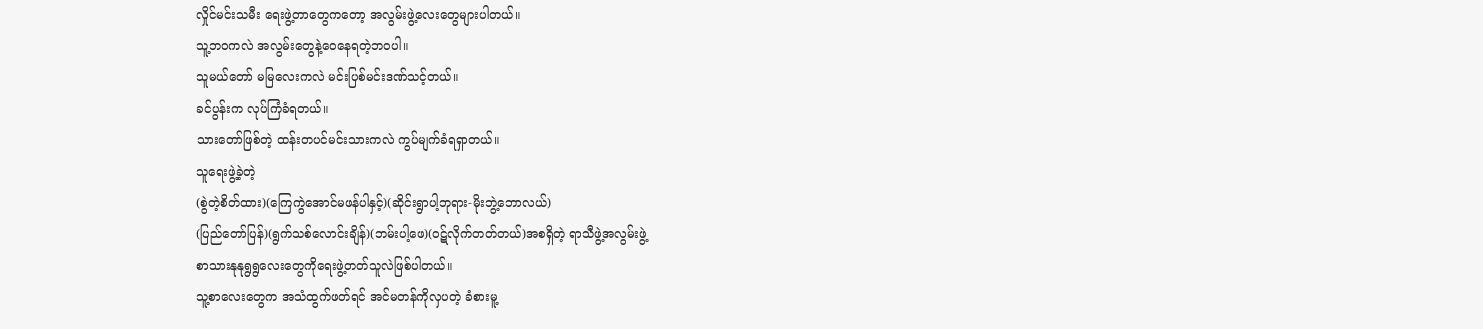လှိုင်မင်းသမီး ရေးဖွဲ့တာတွေကတော့ အလွမ်းဖွဲ့လေးတွေများပါတယ်။
သူ့ဘဝကလဲ အလွမ်းတွေနဲ့ဝေနေရတဲ့ဘဝပါ။
သူမယ်တော် မမြလေးကလဲ မင်းပြစ်မင်းဒဏ်သင့်တယ်။
ခင်ပွန်းက လုပ်ကြံခံရတယ်။
သားတော်ဖြစ်တဲ့ ထန်းတပင်မင်းသားကလဲ ကွပ်မျက်ခံရရှာတယ်။
သူရေးဖွဲ့ခဲ့တဲ့
(စွဲတဲ့စိတ်ထား)(ကြေကွဲအောင်မဖန်ပါနှင့်)(ဆိုင်းရွာပါ့ဘုရား-မိုးဘွဲ့ဘောလယ်)
(ပြည်တော်ပြန်)(ရွက်သစ်လောင်းချိန်)(ဘမ်းပါ့ဖေ)(ဝဋ်လိုက်တတ်တယ်)အစရှိတဲ့ ရာသီဖွဲ့အလွမ်းဖွဲ့
စာသားနုနုရွရွလေးတွေကိုရေးဖွဲ့တတ်သူလဲဖြစ်ပါတယ်။
သူ့စာလေးတွေက အသံထွက်ဖတ်ရင် အင်မတန်ကိုလှပတဲ့ ခံစားမူ့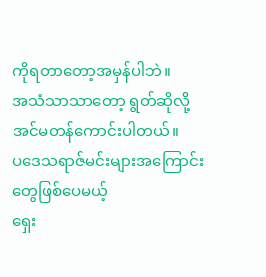ကိုရတာတော့အမှန်ပါဘဲ။
အသံသာသာတော့ ရွတ်ဆိုလို့အင်မတန်ကောင်းပါတယ်။
ပဒေသရာဇ်မင်းများအကြောင်းတွေဖြစ်ပေမယ့်
ရှေး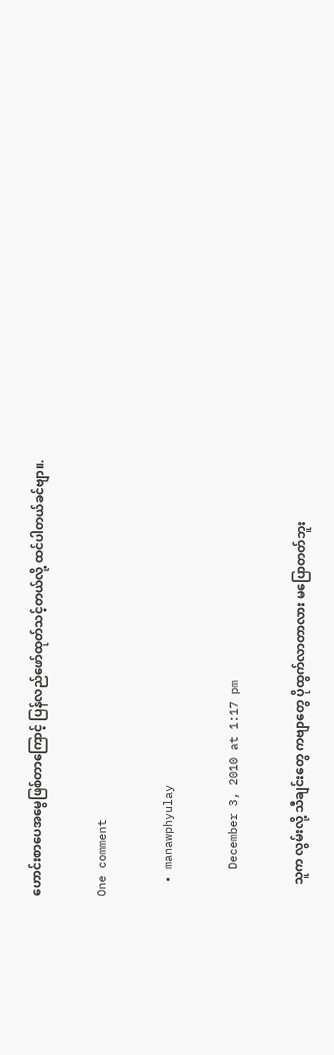ဟောင်းစာပေအမွေဖြစ်တာကြောင့် ပြန်လည်ဖော်ထုတ်သင့်တယ်လို့ ထင်ပါတယ်ခင်ဗျာ။.

One comment

  • manawphyulay

    December 3, 2010 at 1:17 pm

    သူက လွမ်းလို့ သီချင်းတွေ ကဗျာတွေ ပိုထွက်လာတာလား မပြောတတ်ဘူး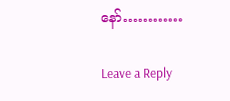နော်…………

Leave a Reply